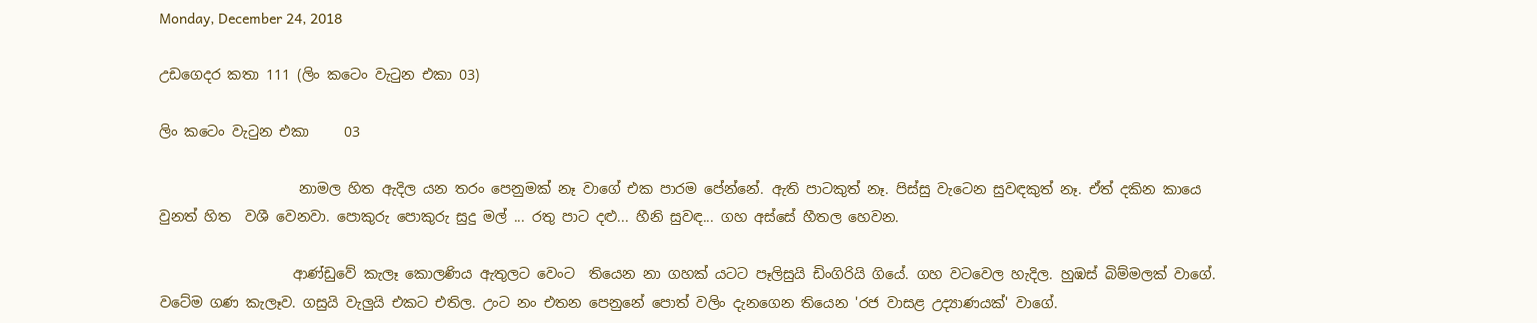Monday, December 24, 2018

උඩගෙදර කතා 111 (ලිං කටෙං වැටුන එකා 03)

ලිං කටෙං වැටුන එකා     03

                    නාමල හිත ඇදිල යන තරං පෙනුමක් නෑ වාගේ එක පාරම පේන්නේ. ඇති පාටකුත් නෑ. පිස්සු වැටෙන සුවඳකුත් නෑ. ඒත් දකින කායෙ වුනත් හිත  වශී වෙනවා. පොකුරු පොකුරු සුදු මල් ... රතු පාට දළු... හීනි සුවඳ... ගහ අස්සේ හීතල හෙවන.

                   ආණ්ඩුවේ කැලෑ කොලණිය ඇතුලට වෙංට  තියෙන නා ගහක් යටට පෑලිසුයි ඩිංගිරියි ගියේ. ගහ වටවෙල හැදිල. හුඹස් බිම්මලක් වාගේ. වටේම ගණ කැලෑව. ගසුයි වැලුයි එකට එතිල. උංට නං එතන පෙනුනේ පොත් වලිං දැනගෙන තියෙන 'රජ වාසළ උද්‍යාණයක්' වාගේ.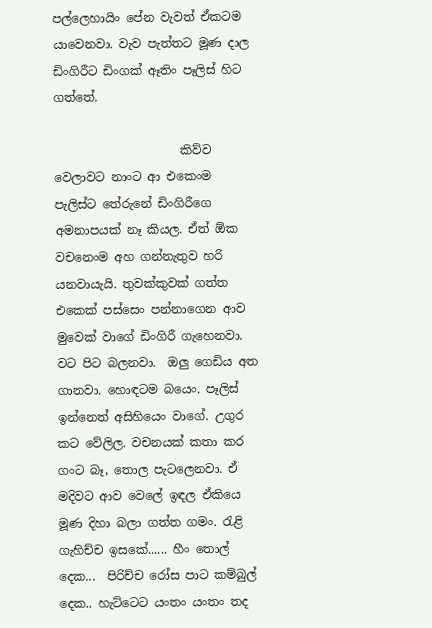පල්ලෙහායිං පේන වැවත් ඒකටම යාවෙනවා. වැව පැත්තට මූණ දාල ඩිංගිරීට ඩිංගක් ඈතිං පෑලිස් හිට ගත්තේ.

                     කිව්ව වෙලාවට නාංට ආ එකෙංම පැලිස්‍ට තේරුනේ ඩිංගිරීගෙ අමනාපයක් නෑ කියල. ඒත් ඕක වචනෙංම අහ ගන්නැතුව හරි යනවායැයි. තුවක්කුවක් ගත්ත එකෙක් පස්සෙං පන්නාගෙන ආව මුවෙක් වාගේ ඩිංගිරී ගැහෙනවා. වට පිට බලනවා.  ඔලු ගෙඩිය අත ගානවා. හොඳටම බයෙං. පෑලිස් ඉන්නෙත් අසිහියෙං වාගේ. උගුර කට වේලිල. වචනයක් කතා කර ගංට බෑ, තොල පැටලෙනවා. ඒ මදිවට ආව වෙලේ ඉඳල ඒකියෙ මූණ දිහා බලා ගත්ත ගමං. රැළි ගැහිච්ච ඉසකේ...... හීං තොල් දෙක...  පිරිච්ච රෝස පාට කම්බුල් දෙක.. හැට්ටෙට යංතං යංතං තද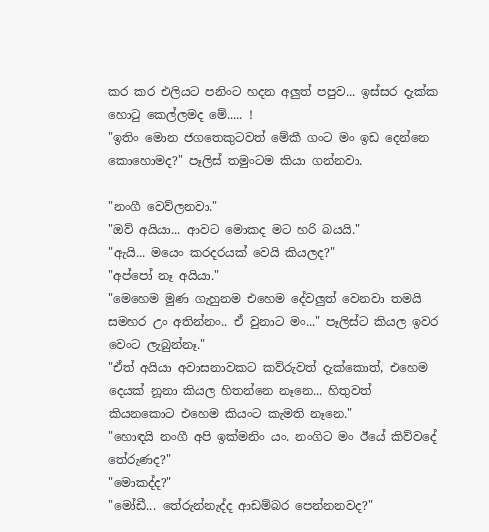කර කර එලියට පනිංට හදන අලුත් පපුව... ඉස්සර දැක්ක හොටු කෙල්ලමද මේ..... !
"ඉතිං මොන ජගතෙකුටවත් මේකී ගංට මං ඉඩ දෙන්නෙ කොහොමද?" පෑලිස් තමුංටම කියා ගන්නවා.

"නංගී වෙව්ලනවා."
"ඔව් අයියා... ආවට මොකද මට හරි බයයි."
"ඇයි... මයෙං කරදරයක් වෙයි කියලද?"
"අප්පෝ නෑ අයියා."
"මෙහෙම මුණ ගැහුනම එහෙම දේවලුත් වෙනවා තමයි සමහර උං අතින්නං.. ඒ වුනාට මං..." පෑලිස්ට කියල ඉවර වෙංට ලැබුන්නෑ."
"ඒත් අයියා අවාසනාවකට කව්රුවත් දැක්කොත්, එහෙම   දෙයක් නූනා කියල හිතන්නෙ නෑනෙ... හිතුවත් කියනකොට එහෙම කියංට කැමති නෑනෙ."
"හොඳයි නංගී අපි ඉක්මනිං යං. නංගිට මං ඊයේ කිව්වදේ තේරුණද?"
"මොකද්ද?"
"මෝඩී... තේරුන්නැද්ද ආඩම්බර පෙන්නනවද?"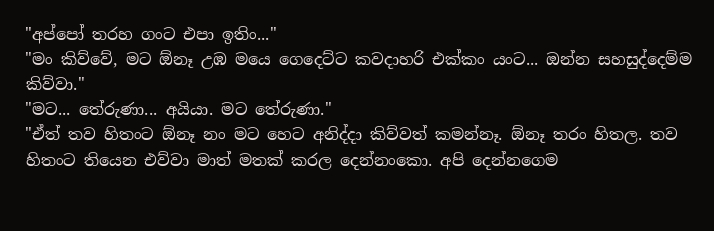"අප්පෝ තරහ ගංට එපා ඉතිං..."
"මං කිව්වේ, මට ඕනෑ උඹ මයෙ ගෙදෙට්ට කවදාහරි එක්කං යංට... ඔන්න සහසුද්දෙම්ම කිව්වා."
"මට... තේරුණා... අයියා. මට තේරුණා."
"ඒත් තව හිතංට ඕනෑ නං මට හෙට අනිද්දා කිව්වත් කමන්නෑ. ඕනෑ තරං හිතල. තව හිතංට තියෙන එව්වා මාත් මතක් කරල දෙන්නංකො. අපි දෙන්නගෙම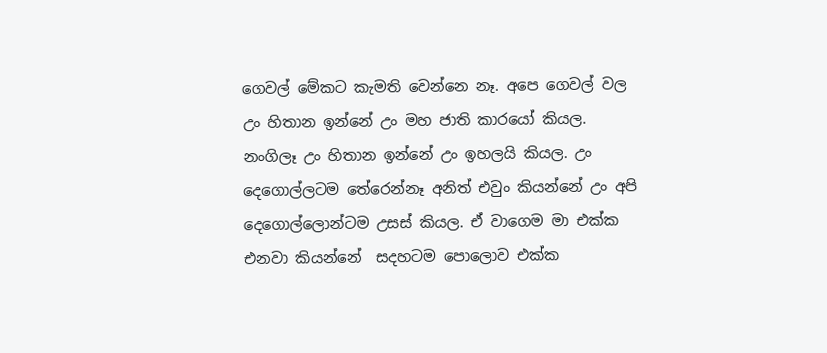ගෙවල් මේකට කැමති වෙන්නෙ නෑ. අපෙ ගෙවල් වල උං හිතාන ඉන්නේ උං මහ ජාති කාරයෝ කියල. නංගිලෑ උං හිතාන ඉන්නේ උං ඉහලයි කියල. උං දෙගොල්ලටම තේරෙන්නෑ අනිත් එවුං කියන්නේ උං අපි දෙගොල්ලොන්ටම උසස් කියල. ඒ වාගෙම මා එක්ක එනවා කියන්නේ  සදහටම පොලොව එක්ක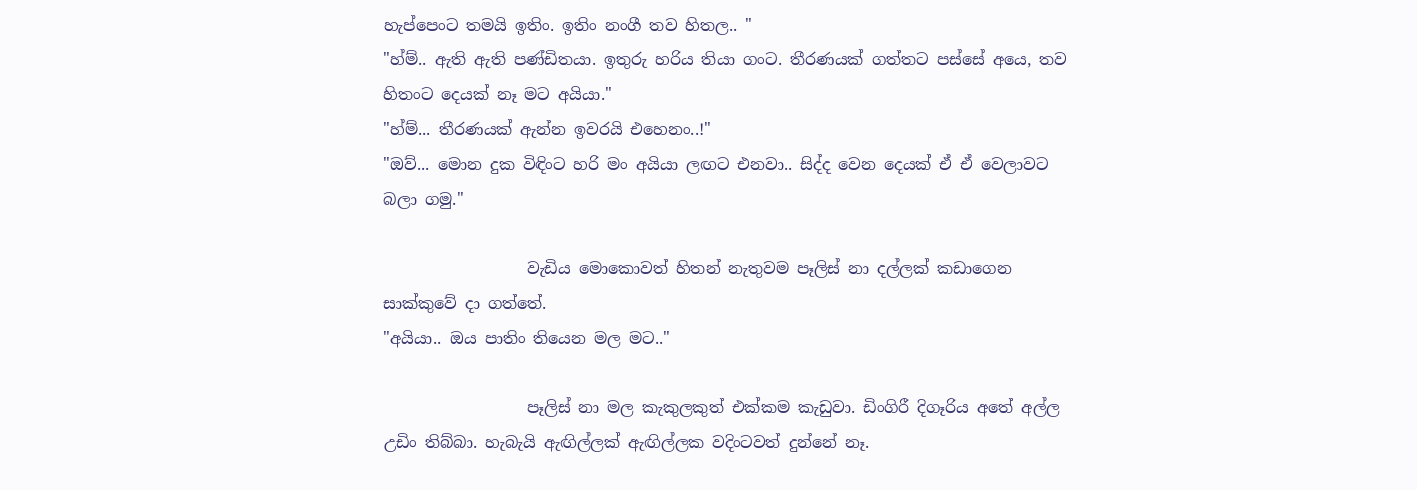හැප්පෙංට තමයි ඉතිං. ඉතිං නංගී තව හිතල.. "
"හ්ම්.. ඇති ඇති පණ්ඩිතයා. ඉතුරු හරිය තියා ගංට. තීරණයක් ගත්තට පස්සේ අයෙ, තව හිතංට දෙයක් නෑ මට අයියා."
"හ්ම්... තීරණයක් ඇන්න ඉවරයි එහෙනං..!"
"ඔව්... මොන දුක විඳිංට හරි මං අයියා ලඟට එනවා.. සිද්ද වෙන දෙයක් ඒ ඒ වෙලාවට බලා ගමු."

                  වැඩිය මොකොවත් හිතන් නැතුවම පෑලිස් නා දල්ලක් කඩාගෙන සාක්කුවේ දා ගත්තේ.
"අයියා.. ඔය පාතිං තියෙන මල මට.."

                  පෑලිස් නා මල කැකුලකුත් එක්කම කැඩුවා. ඩිංගිරී දිගෑරිය අතේ අල්ල උඩිං තිබ්බා. හැබැයි ඇඟිල්ලක් ඇඟිල්ලක වදිංටවත් දුන්නේ නෑ.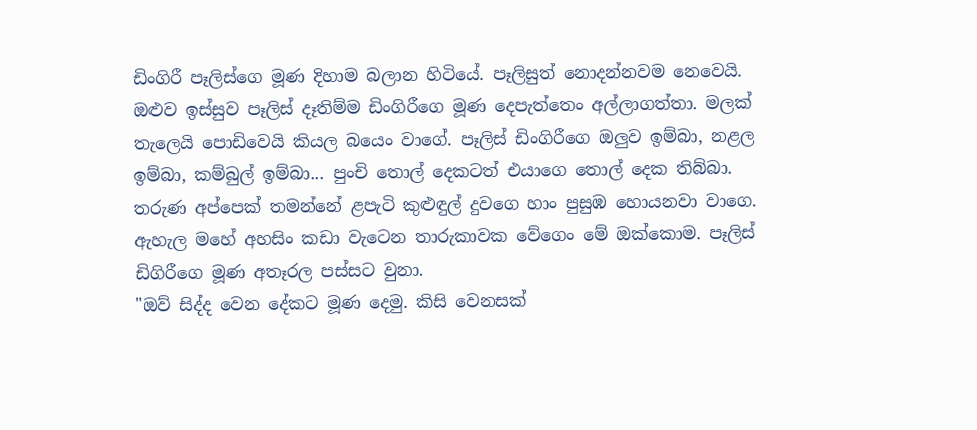ඩිංගිරී පෑලිස්ගෙ මූණ දිහාම බලාන හිටියේ. පෑලිසුත් නොදන්නවම නෙවෙයි. ඔළුව ඉස්සුව පෑලිස් දෑතිම්ම ඩිංගිරීගෙ මූණ දෙපැත්තෙං අල්ලාගත්තා. මලක් තැලෙයි පොඩිවෙයි කියල බයෙං වාගේ. පෑලිස් ඩිංගිරීගෙ ඔලුව ඉම්බා, නළල ඉම්බා, කම්බුල් ඉම්බා... පුංචි තොල් දෙකටත් එයාගෙ තොල් දෙක තිබ්බා. තරුණ අප්පෙක් තමන්නේ ළපැටි කුළුඳුල් දුවගෙ හාං පුසුඹ හොයනවා වාගෙ. ඇහැල මහේ අහසිං කඩා වැටෙන තාරුකාවක වේගෙං මේ ඔක්කොම. පෑලිස් ඩිගිරීගෙ මූණ අතෑරල පස්සට වුනා.
"ඔව් සිද්ද වෙන දේකට මූණ දෙමු. කිසි වෙනසක්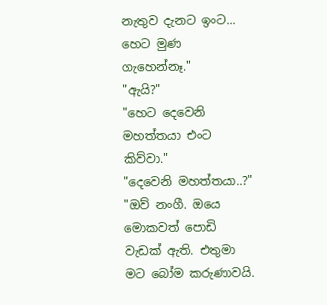නැතුව දැනට ඉංට... හෙට මුණ ගැහෙන්නෑ."
"ඇයි?"
"හෙට දෙවෙනි මහත්තයා එංට කිව්වා."
"දෙවෙනි මහත්තයා..?"
"ඔව් නංගී. ඔයෙ මොකවත් පොඩි වැඩක් ඇති. එතුමා මට බෝම කරුණාවයි.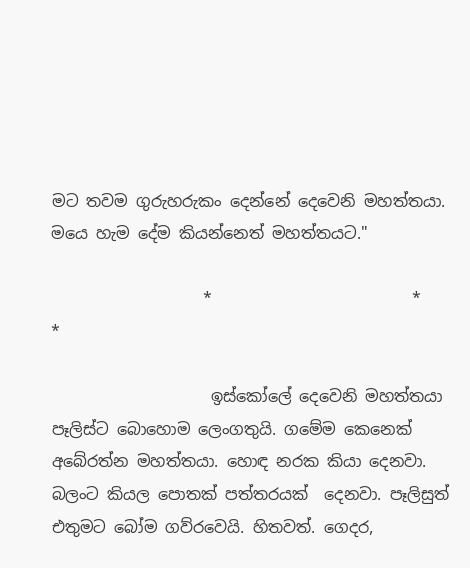මට තවම ගුරුහරුකං දෙන්නේ දෙවෙනි මහත්තයා. මයෙ හැම දේම කියන්නෙත් මහත්තයට."

                   *                         *                       *

                    ඉස්කෝලේ දෙවෙනි මහත්තයා පෑලිස්ට බොහොම ලෙංගතුයි. ගමේම කෙනෙක්
අබේරත්න මහත්තයා. හොඳ නරක කියා දෙනවා. බලංට කියල පොතක් පත්තරයක්  දෙනවා. පෑලිසුත් එතුමට බෝම ගව්රවෙයි. හිතවත්. ගෙදර,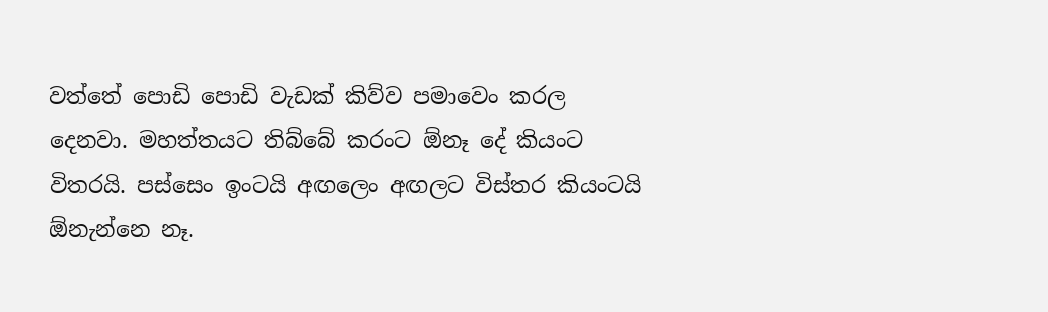වත්තේ පොඩි පොඩි වැඩක් කිව්ව පමාවෙං කරල දෙනවා. මහත්තයට තිබ්බේ කරංට ඕනෑ දේ කියංට විතරයි. පස්සෙං ඉංටයි අඟලෙං අඟලට විස්තර කියංටයි ඕනැන්නෙ නෑ.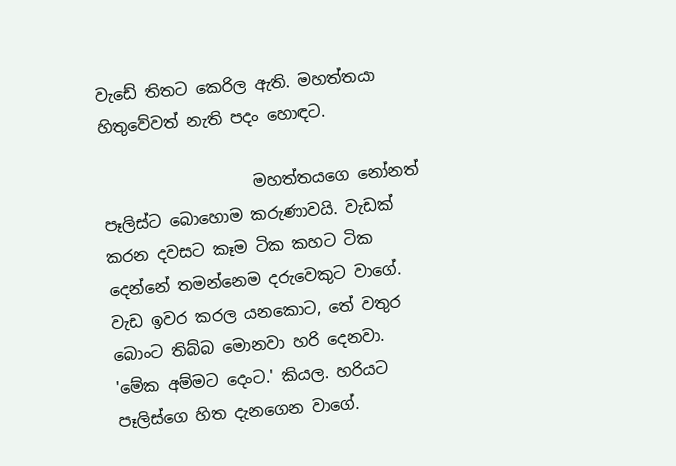වැඩේ තිතට කෙරිල ඇති. මහත්තයා හිතුවේවත් නැති පදං හොඳට.

                   මහත්තයගෙ නෝනත් පෑලිස්ට බොහොම කරුණාවයි. වැඩක් කරන දවසට කෑම ටික කහට ටික දෙන්නේ තමන්නෙම දරුවෙකුට වාගේ. වැඩ ඉවර කරල යනකොට, තේ වතුර බොංට තිබ්බ මොනවා හරි දෙනවා. 'මේක අම්මට දෙංට.' කියල. හරියට පෑලිස්ගෙ හිත දැනගෙන වාගේ.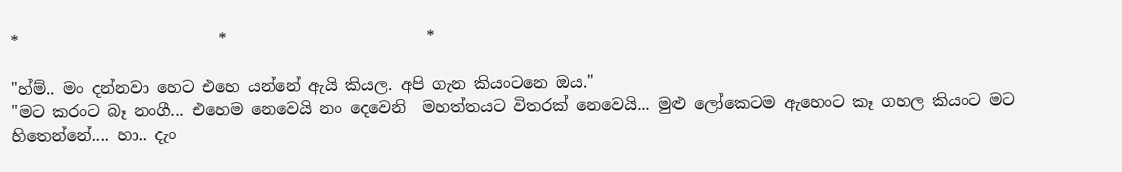*                         *                         *

"හ්ම්.. මං දන්නවා හෙට එහෙ යන්නේ ඇයි කියල. අපි ගැන කියංටනෙ ඔය."
"මට කරංට බෑ නංගී... එහෙම නෙවෙයි නං දෙවෙනි  මහත්තයට විතරක් නෙවෙයි... මුළු ලෝකෙටම ඇහෙංට කෑ ගහල කියංට මට හිතෙන්නේ.... හා.. දැං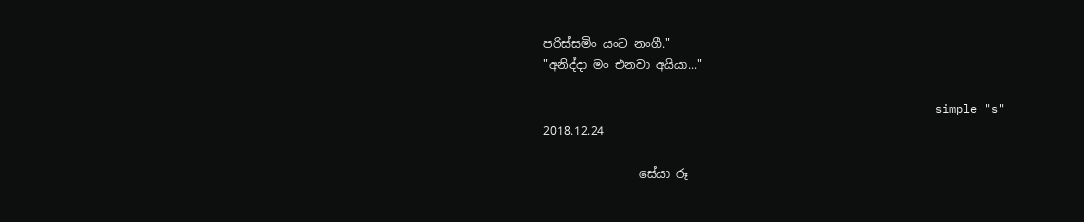පරිස්සමිං යංට නංගී."
"අනිද්දා මං එනවා අයියා..."

                                                        simple "s"
2018.12.24

                සේයා රූ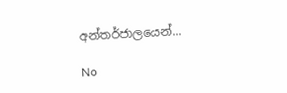අන්තර්ජාලයෙන්...

No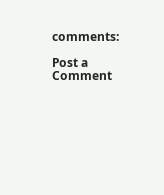comments:

Post a Comment